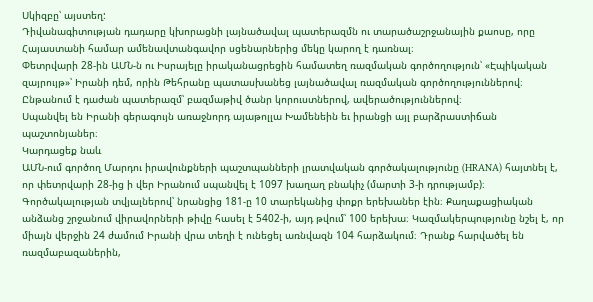Սկիզբը՝ այստեղ:
Դիվանագիտության դադարը կխորացնի լայնածավալ պատերազմն ու տարածաշրջանային քաոսը, որը Հայաստանի համար ամենավտանգավոր սցենարներից մեկը կարող է դառնալ։
Փետրվարի 28-ին ԱՄՆ-ն ու Իսրայելը իրականացրեցին համատեղ ռազմական գործողություն՝ «Էպիկական զայրույթ»՝ Իրանի դեմ, որին Թեհրանը պատասխանեց լայնածավալ ռազմական գործողություններով։ Ընթանում է դաժան պատերազմ՝ բազմաթիվ ծանր կորուստներով, ավերածություններով։
Սպանվել են Իրանի գերագույն առաջնորդ այաթոլլա Խամենեին եւ իրանցի այլ բարձրաստիճան պաշտոնյաներ։
Կարդացեք նաև
ԱՄՆ-ում գործող Մարդու իրավունքների պաշտպանների լրատվական գործակալությունը (HRANA) հայտնել է, որ փետրվարի 28-ից ի վեր Իրանում սպանվել է 1097 խաղաղ բնակիչ (մարտի 3-ի դրությամբ)։ Գործակալության տվյալներով՝ նրանցից 181-ը 10 տարեկանից փոքր երեխաներ էին։ Քաղաքացիական անձանց շրջանում վիրավորների թիվը հասել է 5402-ի, այդ թվում՝ 100 երեխա։ Կազմակերպությունը նշել է, որ միայն վերջին 24 ժամում Իրանի վրա տեղի է ունեցել առնվազն 104 հարձակում։ Դրանք հարվածել են ռազմաբազաներին,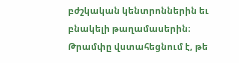բժշկական կենտրոններին եւ բնակելի թաղամասերին։
Թրամփը վստահեցնում է, թե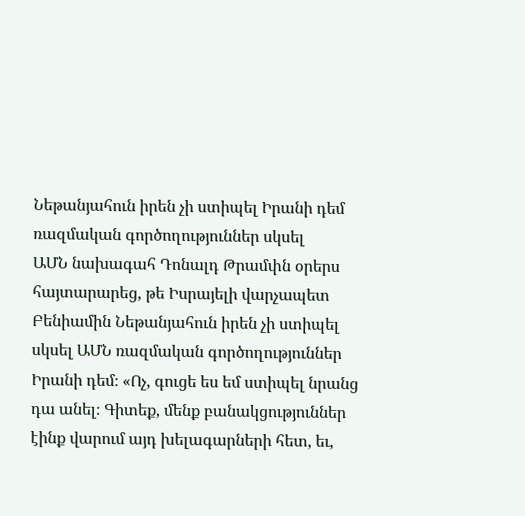Նեթանյահուն իրեն չի ստիպել Իրանի դեմ ռազմական գործողություններ սկսել
ԱՄՆ նախագահ Դոնալդ Թրամփն օրերս հայտարարեց, թե Իսրայելի վարչապետ Բենիամին Նեթանյահուն իրեն չի ստիպել սկսել ԱՄՆ ռազմական գործողություններ Իրանի դեմ։ «Ոչ, գուցե ես եմ ստիպել նրանց դա անել։ Գիտեք, մենք բանակցություններ էինք վարում այդ խելագարների հետ, եւ,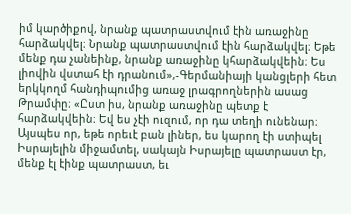իմ կարծիքով, նրանք պատրաստվում էին առաջինը հարձակվել։ Նրանք պատրաստվում էին հարձակվել։ Եթե մենք դա չանեինք, նրանք առաջինը կհարձակվեին։ Ես լիովին վստահ էի դրանում»,-Գերմանիայի կանցլերի հետ երկկողմ հանդիպումից առաջ լրագրողներին ասաց Թրամփը։ «Ըստ իս, նրանք առաջինը պետք է հարձակվեին։ Եվ ես չէի ուզում, որ դա տեղի ունենար։ Այսպես որ, եթե որեւէ բան լիներ, ես կարող էի ստիպել Իսրայելին միջամտել, սակայն Իսրայելը պատրաստ էր, մենք էլ էինք պատրաստ, եւ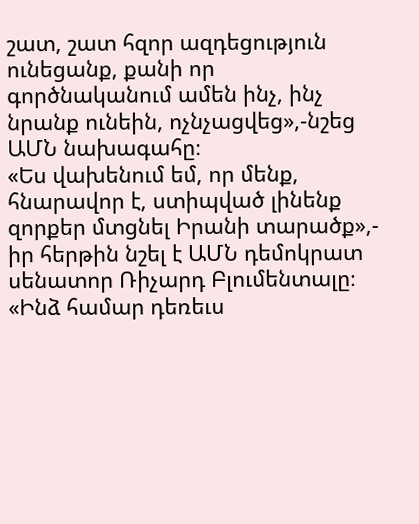շատ, շատ հզոր ազդեցություն ունեցանք, քանի որ գործնականում ամեն ինչ, ինչ նրանք ունեին, ոչնչացվեց»,-նշեց ԱՄՆ նախագահը։
«Ես վախենում եմ, որ մենք, հնարավոր է, ստիպված լինենք զորքեր մտցնել Իրանի տարածք»,- իր հերթին նշել է ԱՄՆ դեմոկրատ սենատոր Ռիչարդ Բլումենտալը։ «Ինձ համար դեռեւս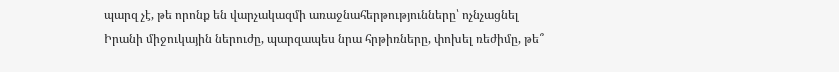պարզ չէ, թե որոնք են վարչակազմի առաջնահերթությունները՝ ոչնչացնել Իրանի միջուկային ներուժը, պարզապես նրա հրթիռները, փոխել ռեժիմը, թե՞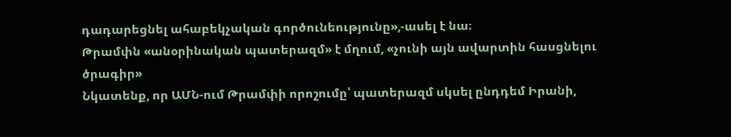դադարեցնել ահաբեկչական գործունեությունը»,-ասել է նա։
Թրամփն «անօրինական պատերազմ» է մղում, «չունի այն ավարտին հասցնելու ծրագիր»
Նկատենք, որ ԱՄՆ-ում Թրամփի որոշումը՝ պատերազմ սկսել ընդդեմ Իրանի,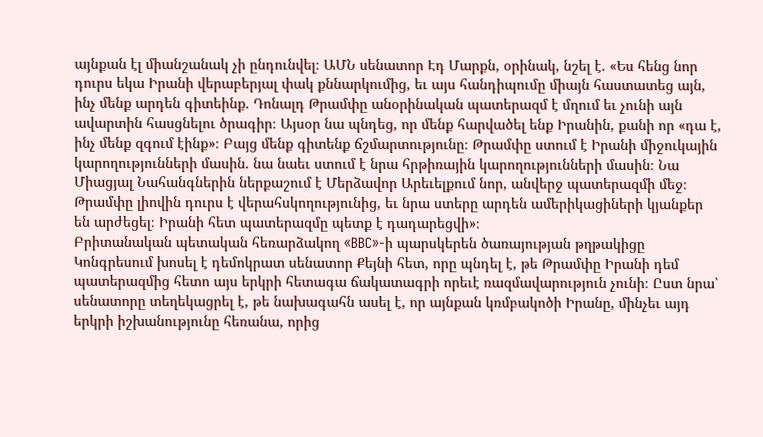այնքան էլ միանշանակ չի ընդունվել։ ԱՄՆ սենատոր Էդ Մարքն, օրինակ, նշել է. «Ես հենց նոր դուրս եկա Իրանի վերաբերյալ փակ քննարկումից, եւ այս հանդիպումը միայն հաստատեց այն, ինչ մենք արդեն գիտեինք. Դոնալդ Թրամփը անօրինական պատերազմ է մղում եւ չունի այն ավարտին հասցնելու ծրագիր։ Այսօր նա պնդեց, որ մենք հարվածել ենք Իրանին, քանի որ «դա է, ինչ մենք զգում էինք»։ Բայց մենք գիտենք ճշմարտությունը։ Թրամփը ստում է Իրանի միջուկային կարողությունների մասին. նա նաեւ ստում է նրա հրթիռային կարողությունների մասին։ Նա Միացյալ Նահանգներին ներքաշում է Մերձավոր Արեւելքում նոր, անվերջ պատերազմի մեջ։ Թրամփը լիովին դուրս է վերահսկողությունից, եւ նրա ստերը արդեն ամերիկացիների կյանքեր են արժեցել։ Իրանի հետ պատերազմը պետք է դադարեցվի»։
Բրիտանական պետական հեռարձակող «BBC»-ի պարսկերեն ծառայության թղթակիցը Կոնգրեսում խոսել է դեմոկրատ սենատոր Քեյնի հետ, որը պնդել է, թե Թրամփը Իրանի դեմ պատերազմից հետո այս երկրի հետագա ճակատագրի որեւէ ռազմավարություն չունի։ Ըստ նրա՝ սենատորը տեղեկացրել է, թե նախագահն ասել է, որ այնքան կռմբակոծի Իրանը, մինչեւ այդ երկրի իշխանությունը հեռանա, որից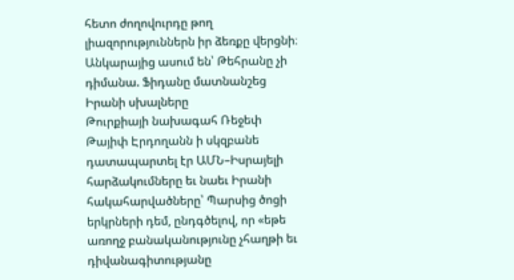հետո ժողովուրդը թող լիազորություններն իր ձեռքը վերցնի։
Անկարայից ասում են՝ Թեհրանը չի դիմանա. Ֆիդանը մատնանշեց Իրանի սխալները
Թուրքիայի նախագահ Ռեջեփ Թայիփ Էրդողանն ի սկզբանե դատապարտել էր ԱՄՆ–Իսրայելի հարձակումները եւ նաեւ Իրանի հակահարվածները՝ Պարսից ծոցի երկրների դեմ, ընդգծելով, որ «եթե առողջ բանականությունը չհաղթի եւ դիվանագիտությանը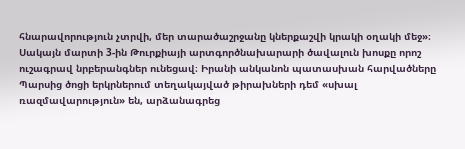հնարավորություն չտրվի, մեր տարածաշրջանը կներքաշվի կրակի օղակի մեջ»։
Սակայն մարտի 3-ին Թուրքիայի արտգործնախարարի ծավալուն խոսքը որոշ ուշագրավ նրբերանգներ ունեցավ։ Իրանի անկանոն պատասխան հարվածները Պարսից ծոցի երկրներում տեղակայված թիրախների դեմ «սխալ ռազմավարություն» են, արձանագրեց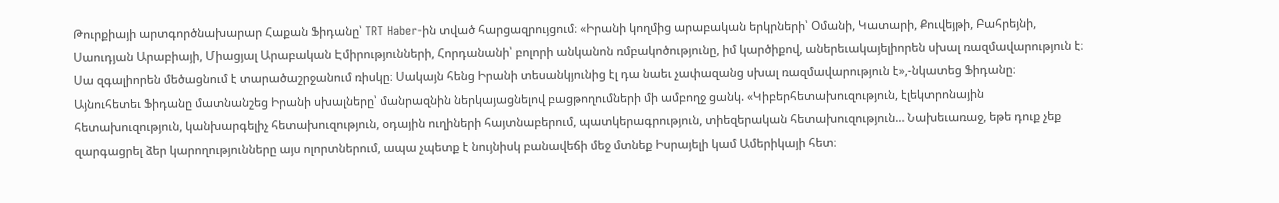Թուրքիայի արտգործնախարար Հաքան Ֆիդանը՝ TRT Haber-ին տված հարցազրույցում։ «Իրանի կողմից արաբական երկրների՝ Օմանի, Կատարի, Քուվեյթի, Բահրեյնի, Սաուդյան Արաբիայի, Միացյալ Արաբական Էմիրությունների, Հորդանանի՝ բոլորի անկանոն ռմբակոծությունը, իմ կարծիքով, աներեւակայելիորեն սխալ ռազմավարություն է։ Սա զգալիորեն մեծացնում է տարածաշրջանում ռիսկը։ Սակայն հենց Իրանի տեսանկյունից էլ դա նաեւ չափազանց սխալ ռազմավարություն է»,-նկատեց Ֆիդանը։
Այնուհետեւ Ֆիդանը մատնանշեց Իրանի սխալները՝ մանրազնին ներկայացնելով բացթողումների մի ամբողջ ցանկ. «Կիբերհետախուզություն, էլեկտրոնային հետախուզություն, կանխարգելիչ հետախուզություն, օդային ուղիների հայտնաբերում, պատկերագրություն, տիեզերական հետախուզություն… Նախեւառաջ, եթե դուք չեք զարգացրել ձեր կարողությունները այս ոլորտներում, ապա չպետք է նույնիսկ բանավեճի մեջ մտնեք Իսրայելի կամ Ամերիկայի հետ։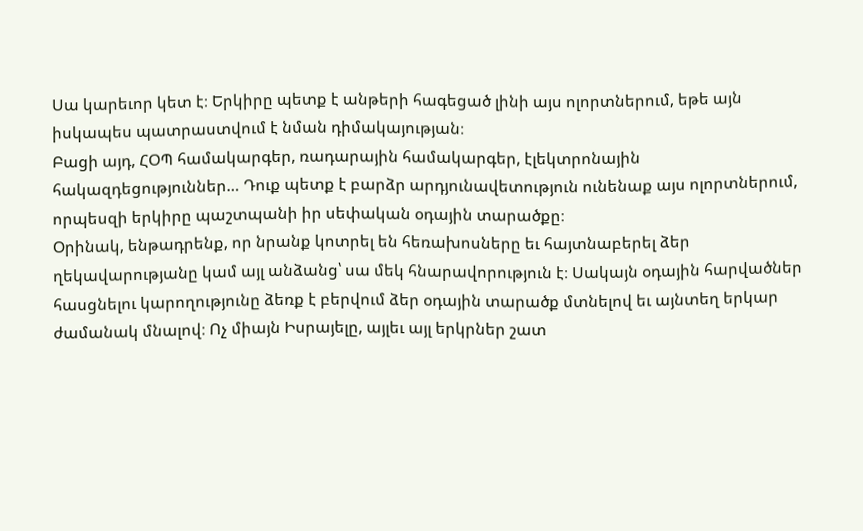Սա կարեւոր կետ է։ Երկիրը պետք է անթերի հագեցած լինի այս ոլորտներում, եթե այն իսկապես պատրաստվում է նման դիմակայության։
Բացի այդ, ՀՕՊ համակարգեր, ռադարային համակարգեր, էլեկտրոնային հակազդեցություններ… Դուք պետք է բարձր արդյունավետություն ունենաք այս ոլորտներում, որպեսզի երկիրը պաշտպանի իր սեփական օդային տարածքը։
Օրինակ, ենթադրենք, որ նրանք կոտրել են հեռախոսները եւ հայտնաբերել ձեր ղեկավարությանը կամ այլ անձանց՝ սա մեկ հնարավորություն է։ Սակայն օդային հարվածներ հասցնելու կարողությունը ձեռք է բերվում ձեր օդային տարածք մտնելով եւ այնտեղ երկար ժամանակ մնալով։ Ոչ միայն Իսրայելը, այլեւ այլ երկրներ շատ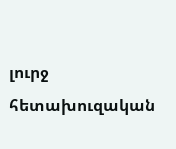լուրջ հետախուզական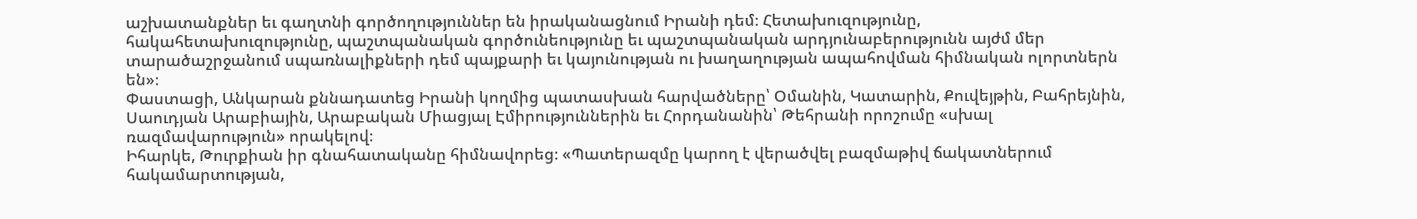աշխատանքներ եւ գաղտնի գործողություններ են իրականացնում Իրանի դեմ։ Հետախուզությունը, հակահետախուզությունը, պաշտպանական գործունեությունը եւ պաշտպանական արդյունաբերությունն այժմ մեր տարածաշրջանում սպառնալիքների դեմ պայքարի եւ կայունության ու խաղաղության ապահովման հիմնական ոլորտներն են»։
Փաստացի, Անկարան քննադատեց Իրանի կողմից պատասխան հարվածները՝ Օմանին, Կատարին, Քուվեյթին, Բահրեյնին, Սաուդյան Արաբիային, Արաբական Միացյալ Էմիրություններին եւ Հորդանանին՝ Թեհրանի որոշումը «սխալ ռազմավարություն» որակելով։
Իհարկե, Թուրքիան իր գնահատականը հիմնավորեց։ «Պատերազմը կարող է վերածվել բազմաթիվ ճակատներում հակամարտության,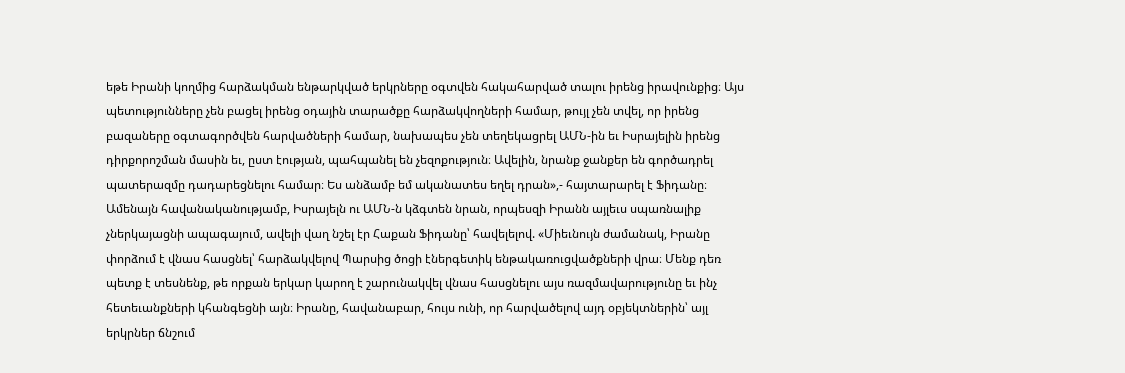եթե Իրանի կողմից հարձակման ենթարկված երկրները օգտվեն հակահարված տալու իրենց իրավունքից։ Այս պետությունները չեն բացել իրենց օդային տարածքը հարձակվողների համար, թույլ չեն տվել, որ իրենց բազաները օգտագործվեն հարվածների համար, նախապես չեն տեղեկացրել ԱՄՆ-ին եւ Իսրայելին իրենց դիրքորոշման մասին եւ, ըստ էության, պահպանել են չեզոքություն։ Ավելին, նրանք ջանքեր են գործադրել պատերազմը դադարեցնելու համար։ Ես անձամբ եմ ականատես եղել դրան»,- հայտարարել է Ֆիդանը։
Ամենայն հավանականությամբ, Իսրայելն ու ԱՄՆ-ն կձգտեն նրան, որպեսզի Իրանն այլեւս սպառնալիք չներկայացնի ապագայում, ավելի վաղ նշել էր Հաքան Ֆիդանը՝ հավելելով. «Միեւնույն ժամանակ, Իրանը փորձում է վնաս հասցնել՝ հարձակվելով Պարսից ծոցի էներգետիկ ենթակառուցվածքների վրա։ Մենք դեռ պետք է տեսնենք, թե որքան երկար կարող է շարունակվել վնաս հասցնելու այս ռազմավարությունը եւ ինչ հետեւանքների կհանգեցնի այն։ Իրանը, հավանաբար, հույս ունի, որ հարվածելով այդ օբյեկտներին՝ այլ երկրներ ճնշում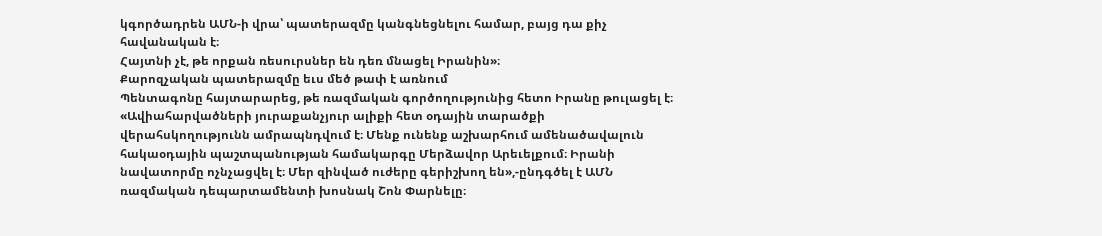կգործադրեն ԱՄՆ-ի վրա՝ պատերազմը կանգնեցնելու համար, բայց դա քիչ հավանական է։
Հայտնի չէ, թե որքան ռեսուրսներ են դեռ մնացել Իրանին»։
Քարոզչական պատերազմը եւս մեծ թափ է առնում
Պենտագոնը հայտարարեց, թե ռազմական գործողությունից հետո Իրանը թուլացել է։ «Ավիահարվածների յուրաքանչյուր ալիքի հետ օդային տարածքի վերահսկողությունն ամրապնդվում է։ Մենք ունենք աշխարհում ամենածավալուն հակաօդային պաշտպանության համակարգը Մերձավոր Արեւելքում։ Իրանի նավատորմը ոչնչացվել է։ Մեր զինված ուժերը գերիշխող են»,-ընդգծել է ԱՄՆ ռազմական դեպարտամենտի խոսնակ Շոն Փարնելը։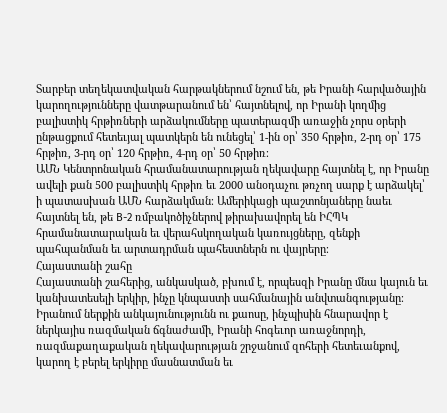Տարբեր տեղեկատվական հարթակներում նշում են, թե Իրանի հարվածային կարողությունները վատթարանում են՝ հայտնելով, որ Իրանի կողմից բալիստիկ հրթիռների արձակումները պատերազմի առաջին չորս օրերի ընթացքում հետեւյալ պատկերն են ունեցել՝ 1-ին օր՝ 350 հրթիռ, 2-րդ օր՝ 175 հրթիռ, 3-րդ օր՝ 120 հրթիռ, 4-րդ օր՝ 50 հրթիռ։
ԱՄՆ Կենտրոնական հրամանատարության ղեկավարը հայտնել է, որ Իրանը ավելի քան 500 բալիստիկ հրթիռ եւ 2000 անօդաչու թռչող սարք է արձակել՝ ի պատասխան ԱՄՆ հարձակման։ Ամերիկացի պաշտոնյաները նաեւ հայտնել են, թե B-2 ռմբակոծիչներով թիրախավորել են ԻՀՊԿ հրամանատարական եւ վերահսկողական կառույցները, զենքի պահպանման եւ արտադրման պահեստներն ու վայրերը։
Հայաստանի շահը
Հայաստանի շահերից, անկասկած, բխում է, որպեսզի Իրանը մնա կայուն եւ կանխատեսելի երկիր, ինչը կնպաստի սահմանային անվտանգությանը։ Իրանում ներքին անկայունությունն ու քաոսը, ինչպիսին հնարավոր է ներկայիս ռազմական ճգնաժամի, Իրանի հոգեւոր առաջնորդի, ռազմաքաղաքական ղեկավարության շրջանում զոհերի հետեւանքով, կարող է բերել երկիրը մասնատման եւ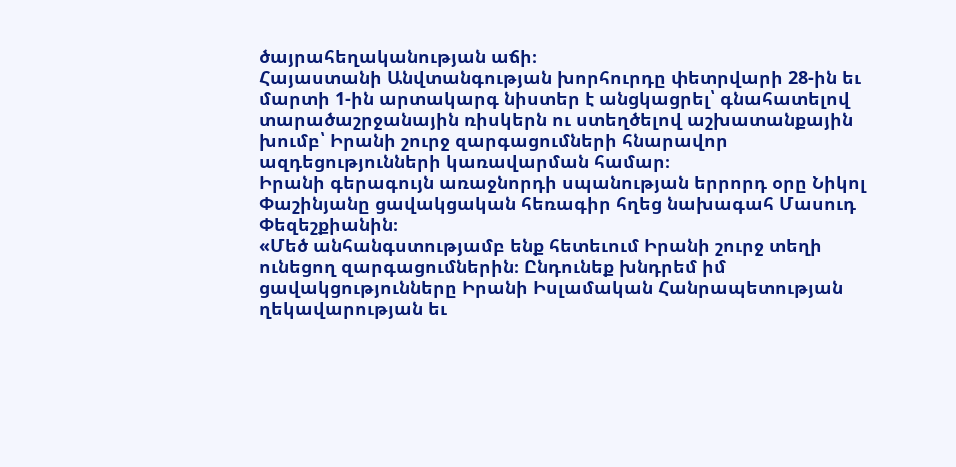ծայրահեղականության աճի։
Հայաստանի Անվտանգության խորհուրդը փետրվարի 28-ին եւ մարտի 1-ին արտակարգ նիստեր է անցկացրել՝ գնահատելով տարածաշրջանային ռիսկերն ու ստեղծելով աշխատանքային խումբ՝ Իրանի շուրջ զարգացումների հնարավոր ազդեցությունների կառավարման համար։
Իրանի գերագույն առաջնորդի սպանության երրորդ օրը Նիկոլ Փաշինյանը ցավակցական հեռագիր հղեց նախագահ Մասուդ Փեզեշքիանին։
«Մեծ անհանգստությամբ ենք հետեւում Իրանի շուրջ տեղի ունեցող զարգացումներին։ Ընդունեք խնդրեմ իմ ցավակցությունները Իրանի Իսլամական Հանրապետության ղեկավարության եւ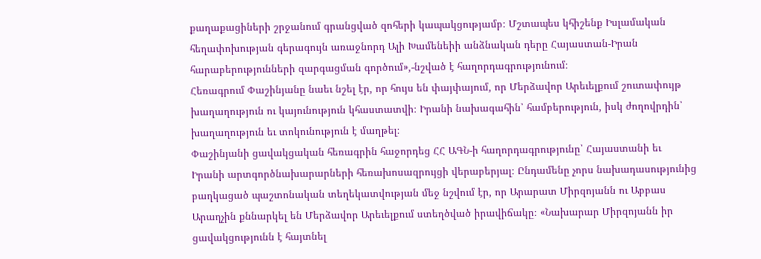քաղաքացիների շրջանում գրանցված զոհերի կապակցությամբ։ Մշտապես կհիշենք Իսլամական հեղափոխության գերագույն առաջնորդ Ալի Խամենեիի անձնական դերը Հայաստան-Իրան հարաբերությունների զարգացման գործում»,-նշված է հաղորդագրությունում։
Հեռագրում Փաշինյանը նաեւ նշել էր, որ հույս են փայփայում, որ Մերձավոր Արեւելքում շուտափույթ խաղաղություն ու կայունություն կհաստատվի։ Իրանի նախագահին՝ համբերություն, իսկ ժողովրդին՝ խաղաղություն եւ տոկունություն է մաղթել։
Փաշինյանի ցավակցական հեռագրին հաջորդեց ՀՀ ԱԳՆ-ի հաղորդագրությունը՝ Հայաստանի եւ Իրանի արտգործնախարարների հեռախոսազրույցի վերաբերյալ։ Ընդամենը չորս նախադասությունից բաղկացած պաշտոնական տեղեկատվության մեջ նշվում էր, որ Արարատ Միրզոյանն ու Աբբաս Արաղչին քննարկել են Մերձավոր Արեւելքում ստեղծված իրավիճակը։ «Նախարար Միրզոյանն իր ցավակցությունն է հայտնել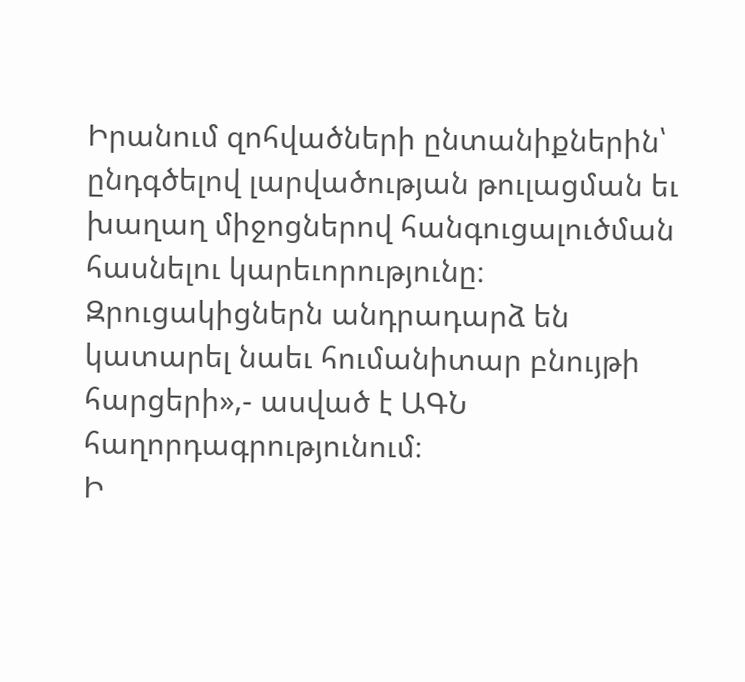Իրանում զոհվածների ընտանիքներին՝ ընդգծելով լարվածության թուլացման եւ խաղաղ միջոցներով հանգուցալուծման հասնելու կարեւորությունը։ Զրուցակիցներն անդրադարձ են կատարել նաեւ հումանիտար բնույթի հարցերի»,- ասված է ԱԳՆ հաղորդագրությունում։
Ի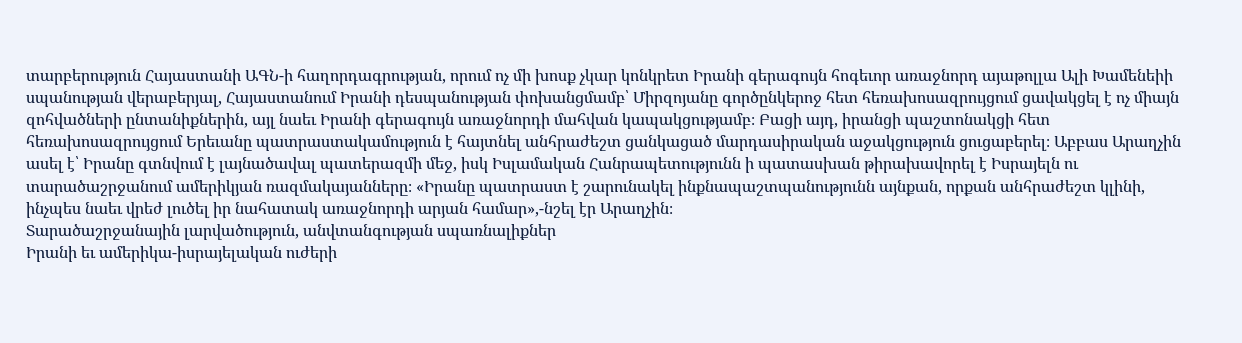տարբերություն Հայաստանի ԱԳՆ-ի հաղորդագրության, որում ոչ մի խոսք չկար կոնկրետ Իրանի գերագույն հոգեւոր առաջնորդ այաթոլլա Ալի Խամենեիի սպանության վերաբերյալ, Հայաստանում Իրանի դեսպանության փոխանցմամբ՝ Միրզոյանը գործընկերոջ հետ հեռախոսազրույցում ցավակցել է ոչ միայն զոհվածների ընտանիքներին, այլ նաեւ Իրանի գերագույն առաջնորդի մահվան կապակցությամբ։ Բացի այդ, իրանցի պաշտոնակցի հետ հեռախոսազրույցում Երեւանը պատրաստակամություն է հայտնել անհրաժեշտ ցանկացած մարդասիրական աջակցություն ցուցաբերել։ Աբբաս Արաղչին ասել է՝ Իրանը գտնվում է լայնածավալ պատերազմի մեջ, իսկ Իսլամական Հանրապետությունն ի պատասխան թիրախավորել է Իսրայելն ու տարածաշրջանում ամերիկյան ռազմակայանները։ «Իրանը պատրաստ է շարունակել ինքնապաշտպանությունն այնքան, որքան անհրաժեշտ կլինի, ինչպես նաեւ վրեժ լուծել իր նահատակ առաջնորդի արյան համար»,-նշել էր Արաղչին։
Տարածաշրջանային լարվածություն, անվտանգության սպառնալիքներ
Իրանի եւ ամերիկա-իսրայելական ուժերի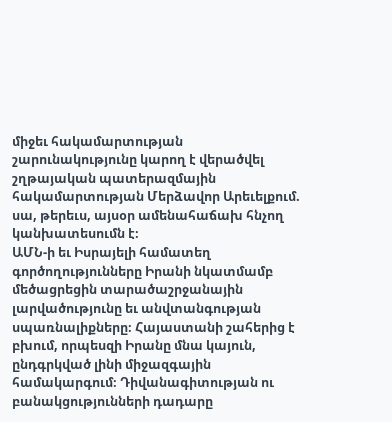միջեւ հակամարտության շարունակությունը կարող է վերածվել շղթայական պատերազմային հակամարտության Մերձավոր Արեւելքում. սա, թերեւս, այսօր ամենահաճախ հնչող կանխատեսումն է։
ԱՄՆ-ի եւ Իսրայելի համատեղ գործողությունները Իրանի նկատմամբ մեծացրեցին տարածաշրջանային լարվածությունը եւ անվտանգության սպառնալիքները։ Հայաստանի շահերից է բխում, որպեսզի Իրանը մնա կայուն, ընդգրկված լինի միջազգային համակարգում։ Դիվանագիտության ու բանակցությունների դադարը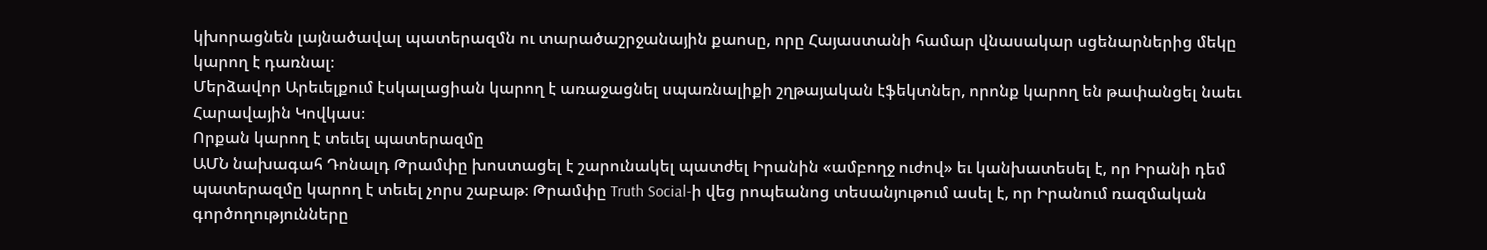կխորացնեն լայնածավալ պատերազմն ու տարածաշրջանային քաոսը, որը Հայաստանի համար վնասակար սցենարներից մեկը կարող է դառնալ։
Մերձավոր Արեւելքում էսկալացիան կարող է առաջացնել սպառնալիքի շղթայական էֆեկտներ, որոնք կարող են թափանցել նաեւ Հարավային Կովկաս։
Որքան կարող է տեւել պատերազմը
ԱՄՆ նախագահ Դոնալդ Թրամփը խոստացել է շարունակել պատժել Իրանին «ամբողջ ուժով» եւ կանխատեսել է, որ Իրանի դեմ պատերազմը կարող է տեւել չորս շաբաթ։ Թրամփը Truth Social-ի վեց րոպեանոց տեսանյութում ասել է, որ Իրանում ռազմական գործողությունները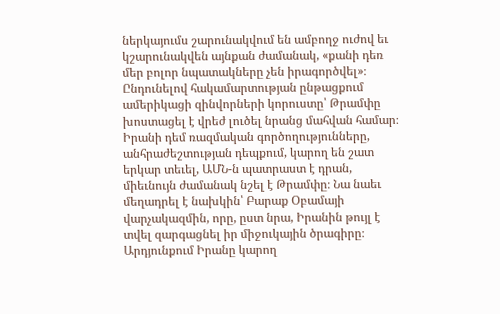ներկայումս շարունակվում են ամբողջ ուժով եւ կշարունակվեն այնքան ժամանակ, «քանի դեռ մեր բոլոր նպատակները չեն իրագործվել»։
Ընդունելով հակամարտության ընթացքում ամերիկացի զինվորների կորուստը՝ Թրամփը խոստացել է վրեժ լուծել նրանց մահվան համար։ Իրանի դեմ ռազմական գործողությունները, անհրաժեշտության դեպքում, կարող են շատ երկար տեւել, ԱՄՆ-ն պատրաստ է դրան, միեւնույն ժամանակ նշել է Թրամփը։ Նա նաեւ մեղադրել է նախկին՝ Բարաք Օբամայի վարչակազմին, որը, ըստ նրա, Իրանին թույլ է տվել զարգացնել իր միջուկային ծրագիրը։ Արդյունքում Իրանը կարող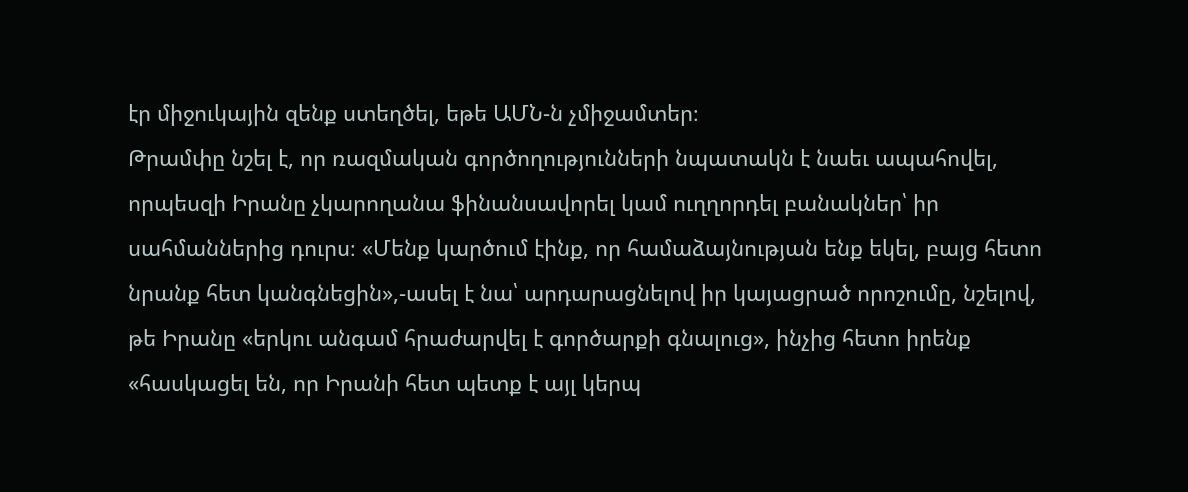էր միջուկային զենք ստեղծել, եթե ԱՄՆ-ն չմիջամտեր։
Թրամփը նշել է, որ ռազմական գործողությունների նպատակն է նաեւ ապահովել, որպեսզի Իրանը չկարողանա ֆինանսավորել կամ ուղղորդել բանակներ՝ իր սահմաններից դուրս։ «Մենք կարծում էինք, որ համաձայնության ենք եկել, բայց հետո նրանք հետ կանգնեցին»,-ասել է նա՝ արդարացնելով իր կայացրած որոշումը, նշելով, թե Իրանը «երկու անգամ հրաժարվել է գործարքի գնալուց», ինչից հետո իրենք «հասկացել են, որ Իրանի հետ պետք է այլ կերպ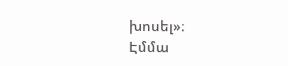խոսել»։
Էմմա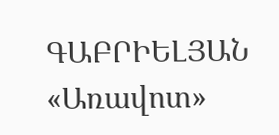ԳԱԲՐԻԵԼՅԱՆ
«Առավոտ»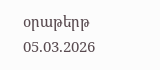օրաթերթ
05.03.2026